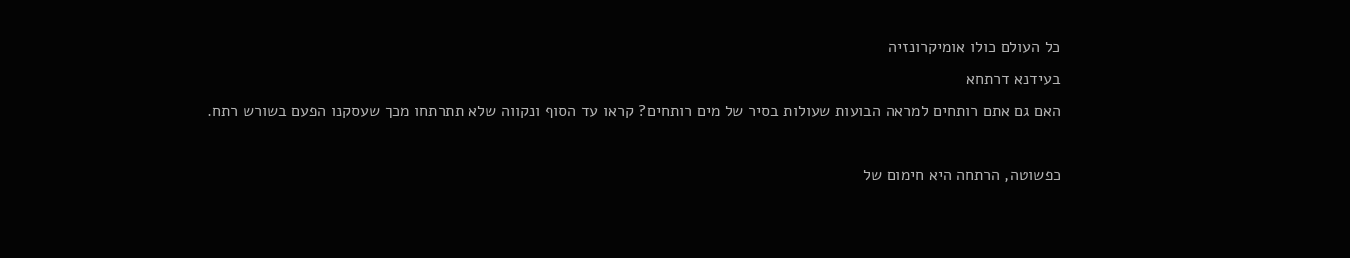כל העולם כולו אומיקרונזיה
בעידנא דרתחא
האם גם אתם רותחים למראה הבועות שעולות בסיר של מים רותחים? קראו עד הסוף ונקווה שלא תתרתחו מכך שעסקנו הפעם בשורש רתח.

כפשוטה, הרתחה היא חימום של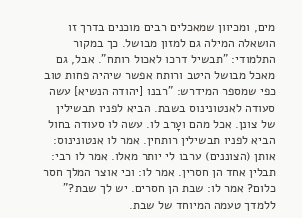מים, ומכיוון שמאכלים רבים מוכנים בדרך זו הושאלה המילה גם למזון מבושל. כך במקור התלמודי: "תבשיל דרכו לאכול רותח". אבל, גם מאכל מבושל היטב ורותח אפשר שיהיה פחות טוב כפי שמספר המידרש: "רבנו [יהודה הנשיא] עשה סעודה לאנטונינוס בשבת. הביא לפניו תבשילין של צונן. אכל מהם ועָרב לו. עשה לו סעודה בחול הביא לפניו תבשילין רותחין. אמר לו אנטונינוס: אותן (הצוננים) ערבו לי יותר מאלו. אמר לו רבי: תבלין אחד הן חסרין. אמר לו: וכי אוצר המלך חסר כלום? אמר לו: שבת הן חסרים. יש לך שבת?" ללמדך טעמה המיוחד של שבת.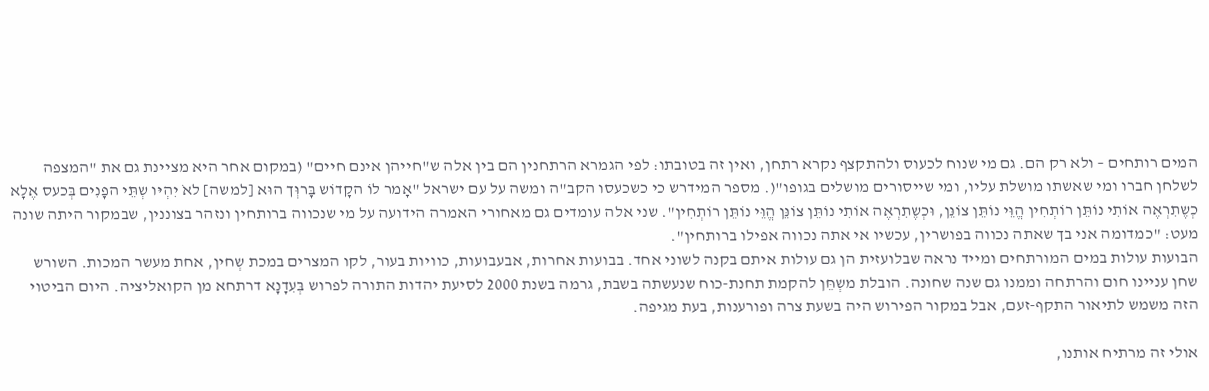המים רותחים – ולא רק הם. גם מי שנוח לכעוס ולהתקצף נקרא רתחן, ואין זה בטובתו: לפי הגמרא הרתחנין הם בין אלה ש"חייהן אינם חיים" (במקום אחר היא מציינת גם את "המצפה לשלחן חברו ומי שאשתו מושלת עליו, ומי שייסורים מושלים בגופו"(. מספר המידרש כי כשכעסו הקב"ה ומשה על עם ישראל "אָמר לוֹ הקָדוֹש בָּרוְּך הוּא [למשה] לאֹ יִהְיּו שְתֵּי הפָנִים בְּכעס אֶלָא כְשֶתִרְאֶה אוֹתִי נוֹתֵּן רוֹתְחִין הֱוֵּי נוֹתֵּן צוֹנֵּן, וּכְשֶתִרְאֶה אוֹתִי נוֹתֵּן צוֹנֵּן הֱוֵּי נוֹתֵּן רוֹתְחִין". שני אלה עומדים גם מאחורי האמרה הידועה על מי שנכווה ברותחין ונזהר בצוננין, שבמקור היתה שונה מעט: "כמדומה אני בך שאתה נכווה בפושרין, עכשיו אי אתה נכווה אפילו ברותחין".
הבועות עולות במים המורתחים ומייד נראה שבלועזית הן גם עולות איתם בקנה לשוני אחד. בבועות אחרות, אבעבועות, כוויות בעור, לקו המצרים במכת שְחין, אחת מעשר המכות. השורש שחן עניינו חום והרתחה וממנו גם שנה שחונה. הובלת משְחֵּן להקמת תחנת-כוח שנעשתה בשבת, גרמה בשנת 2000 לסיעת יהדות התורה לפרוש בְּעִדָנָא דרתחא מן הקואליציה. היום הביטוי הזה משמש לתיאור התקף-זעם, אבל במקור הפירוש היה בשעת צרה ופורענות, בעת מגיפה.

אולי זה מרתיח אותנו,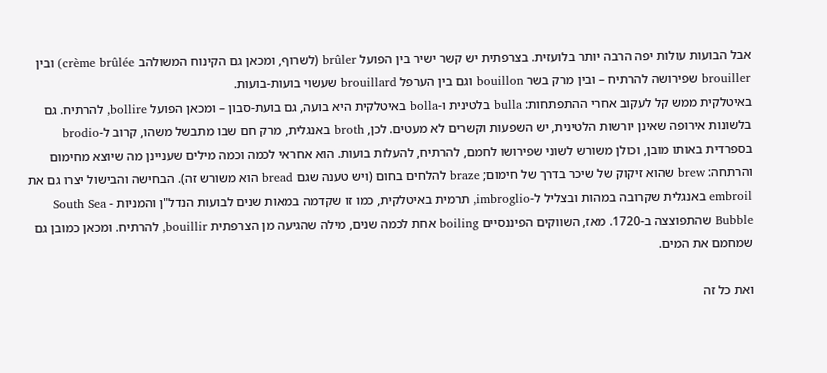אבל הבועות עולות יפה הרבה יותר בלועזית. בצרפתית יש קשר ישיר בין הפועל brûler (לשרוף, ומכאן גם הקינוח המשולהב crème brûlée) ובין brouiller שפירושה להרתיח – ובין מרק בשר bouillon וגם בין הערפל brouillard שעשוי בועות-בועות.
באיטלקית ממש קל לעקוב אחרי ההתפתחות: bulla בלטינית ו-bolla באיטלקית היא בועה, גם בועת-סבון – ומכאן הפועל bollire, להרתיח. גם בלשונות אירופה שאינן יורשות הלטינית, יש השפעות וקשרים לא מעטים. לכן, broth באנגלית, מרק חם שבו מתבשל משהו, קרוב ל-brodio בספרדית באותו מובן, וכולן משורש לשוני שפירושו לחמם, להרתיח, להעלות בועות. הוא אחראי לכמה וכמה מילים שעניינן מה שיוצא מחימום והרתחה: brew שהוא זיקוק של שיכר בדרך של חימום; braze להלחים בחום (ויש טענה שגם bread הוא משורש זה). הבחישה והבישול יצרו גם את embroil באנגלית שקרובה במהות ובצליל ל-imbroglio, תרמית באיטלקית, כמו זו שקדמה במאות שנים לבועות הנדל"ן והמניות - South Sea Bubble שהתפוצצה ב-1720. מאז, השווקים הפיננסיים boiling אחת לכמה שנים, מילה שהגיעה מן הצרפתית bouillir, להרתיח. ומכאן כמובן גם שמחמם את המים.

ואת כל זה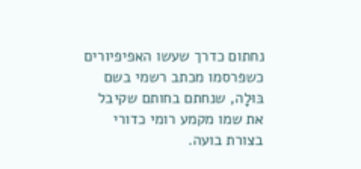נחתום כדרך שעשו האפיפיורים כשפרסמו מכתב רשמי בשם בּוּלָה, שנחתם בחותם שקיבל את שמו מקמע רומי כדורי בצורת בועה.